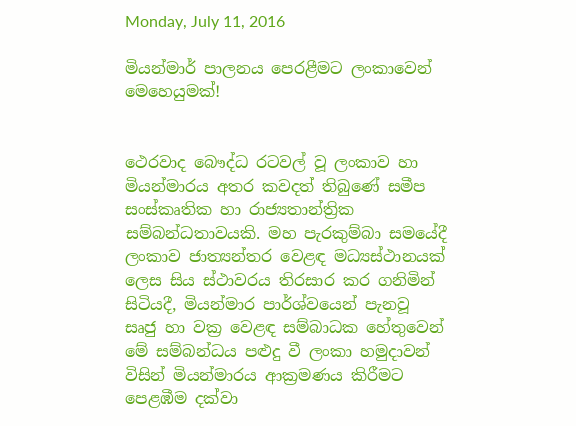Monday, July 11, 2016

මියන්මාර් පාලනය පෙරළීමට ලංකාවෙන් මෙහෙයුමක්!


ථෙරවාද බෞද්ධ රටවල් වූ ලංකාව හා මියන්මාරය අතර කවදත් තිබුණේ සමීප සංස්කෘතික හා රාජ්‍යතාන්ත්‍රික සම්බන්ධතාවයකි. මහ පැරකුම්බා සමයේදී ලංකාව ජාත්‍යන්තර වෙළඳ මධ්‍යස්ථානයක් ලෙස සිය ස්ථාවරය තිරසාර කර ගනිමින් සිටියදී, මියන්මාර පාර්ශ්වයෙන් පැනවූ සෘජු හා වක්‍ර වෙළඳ සම්බාධක හේතුවෙන් මේ සම්බන්ධය පළුදු වී ලංකා හමුදාවන් විසින් මියන්මාරය ආක්‍රමණය කිරීමට පෙළඹීම දක්වා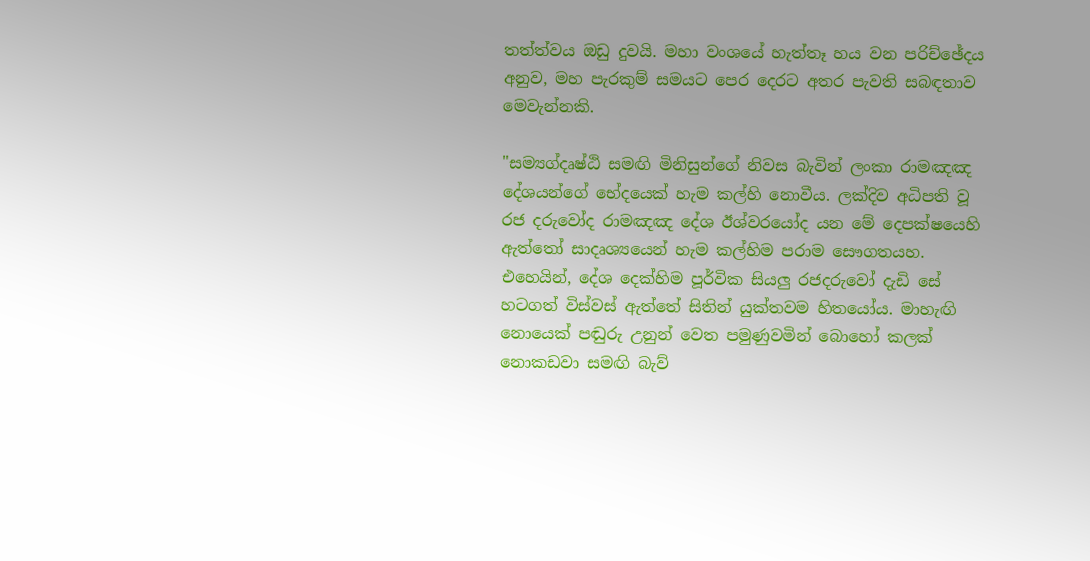තත්ත්වය ඔඩු දුවයි. මහා වංශයේ හැත්තෑ හය වන පරිච්ඡේදය අනුව, මහ පැරකුම් සමයට පෙර දෙරට අතර පැවති සබඳතාව මෙවැන්නකි.

"සම්‍යග්දෘෂ්ඨි සමඟි මිනිසුන්ගේ නිවස බැවින් ලංකා රාමඤඤ දේශයන්ගේ භේදයෙක් හැම කල්හි නොවීය. ලක්දිව අධිපති වූ රජ දරුවෝද රාමඤඤ දේශ ඊශ්වරයෝද යන මේ දෙපක්ෂයෙහි ඇත්තෝ සාදෘශ්‍යයෙන් හැම කල්හිම පරාම සෞගතයහ. එහෙයින්, දේශ දෙක්හිම පූර්වික සියලු රජදරුවෝ දැඩි සේ හටගත් විස්වස් ඇත්තේ සිතින් යුක්තවම හිතයෝය. මාහැඟි නොයෙක් පඬුරු උනුන් වෙත පමුණුවමින් බොහෝ කලක් නොකඩවා සමඟි බැව්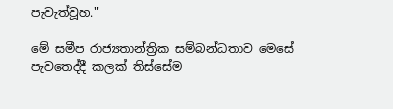පැවැත්වූහ."

මේ සමීප රාජ්‍යතාන්ත්‍රික සම්බන්ධතාව මෙසේ පැවතෙද්දී කලක් තිස්සේම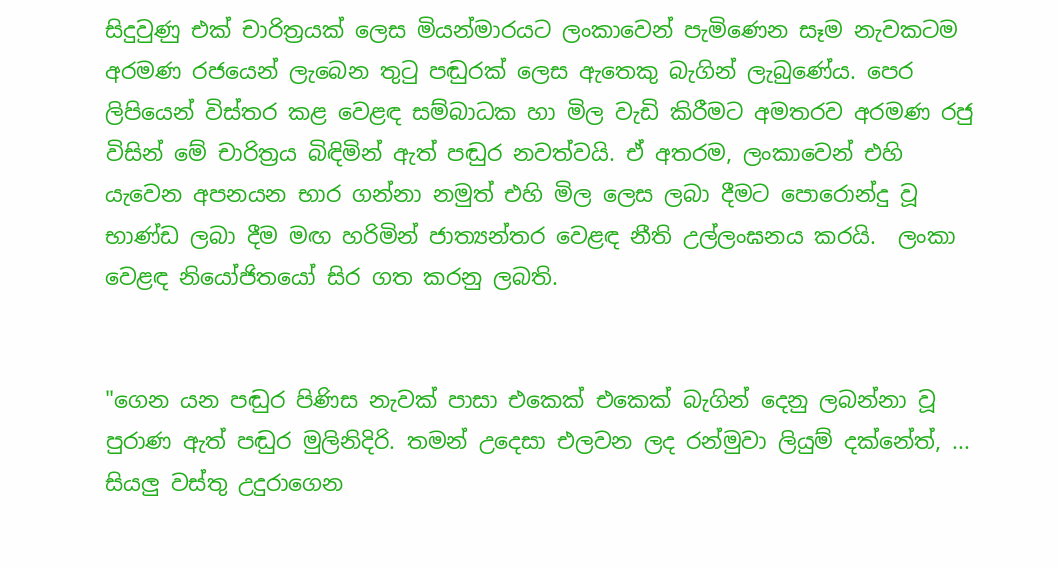සිදුවුණු එක් චාරිත්‍රයක් ලෙස මියන්මාරයට ලංකාවෙන් පැමිණෙන සෑම නැවකටම අරමණ රජයෙන් ලැබෙන තුටු පඬුරක් ලෙස ඇතෙකු බැගින් ලැබුණේය. පෙර ලිපියෙන් විස්තර කළ වෙළඳ සම්බාධක හා මිල වැඩි කිරීමට අමතරව අරමණ රජු විසින් මේ චාරිත්‍රය බිඳිමින් ඇත් පඬුර නවත්වයි. ඒ අතරම, ලංකාවෙන් එහි යැවෙන අපනයන භාර ගන්නා නමුත් එහි මිල ලෙස ලබා දීමට පොරොන්දු වූ භාණ්ඩ ලබා දීම මඟ හරිමින් ජාත්‍යන්තර වෙළඳ නීති උල්ලංඝනය කරයි.  ලංකා වෙළඳ නියෝජිතයෝ සිර ගත කරනු ලබති.


"ගෙන යන පඬුර පිණිස නැවක් පාසා එකෙක් එකෙක් බැගින් දෙනු ලබන්නා වූ පුරාණ ඇත් පඬුර මුලිනිදිරි. තමන් උදෙසා එලවන ලද රන්මුවා ලියුම් දක්නේත්, ... සියලු වස්තු උදුරාගෙන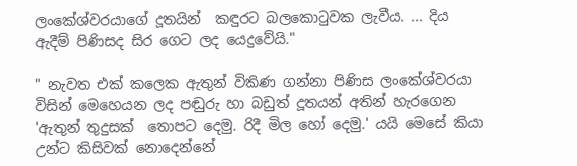ලංකේශ්වරයාගේ දූතයින්  කඳුරට බලකොටුවක ලැවීය. ... දිය ඇදීම් පිණිසද සිර ගෙට ලද යෙදුවේයි."

" නැවත එක් කලෙක ඇතුන් විකිණ ගන්නා පිණිස ලංකේශ්වරයා විසින් මෙහෙයන ලද පඬුරු හා බඩුත් දූතයන් අතින් හැරගෙන 'ඇතුන් තුදුසක්  තොපට දෙමු. රිදී මිල හෝ දෙමු.' යයි මෙසේ කියා උන්ට කිසිවක් නොදෙන්නේ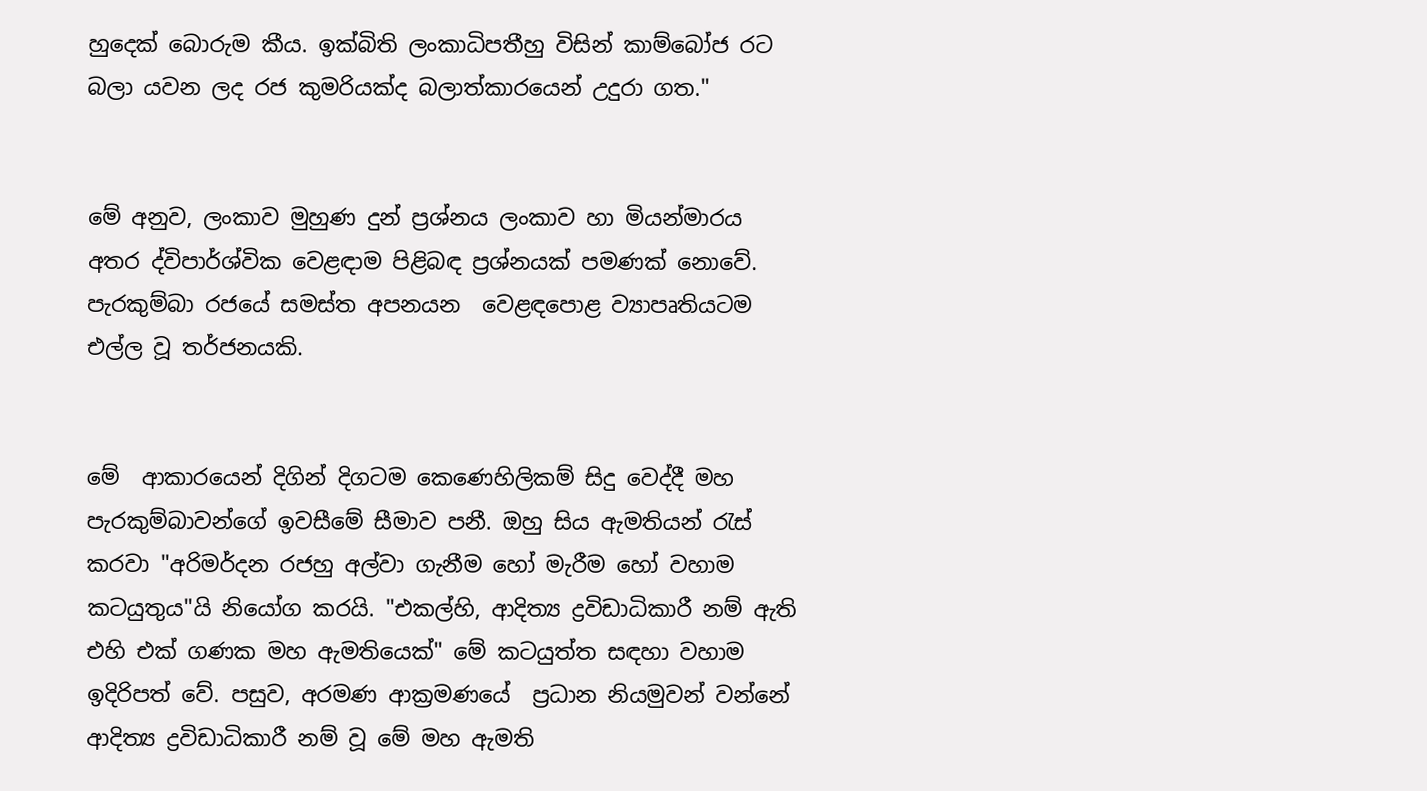හුදෙක් බොරුම කීය. ඉක්බිති ලංකාධිපතීහු විසින් කාම්බෝජ රට බලා යවන ලද රජ කුමරියක්ද බලාත්කාරයෙන් උදුරා ගත."


මේ අනුව, ලංකාව මුහුණ දුන් ප්‍රශ්නය ලංකාව හා මියන්මාරය අතර ද්විපාර්ශ්වික වෙළඳාම පිළිබඳ ප්‍රශ්නයක් පමණක් නොවේ. පැරකුම්බා රජයේ සමස්ත අපනයන  වෙළඳපොළ ව්‍යාපෘතියටම එල්ල වූ තර්ජනයකි.


මේ  ආකාරයෙන් දිගින් දිගටම කෙණෙහිලිකම් සිදු වෙද්දී මහ පැරකුම්බාවන්ගේ ඉවසීමේ සීමාව පනී. ඔහු සිය ඇමතියන් රැස් කරවා "අරිමර්දන රජහු අල්වා ගැනීම හෝ මැරීම හෝ වහාම කටයුතුය"යි නියෝග කරයි. "එකල්හි, ආදිත්‍ය ද්‍රවිඩාධිකාරී නම් ඇති එහි එක් ගණක මහ ඇමතියෙක්" මේ කටයුත්ත සඳහා වහාම ඉදිරිපත් වේ. පසුව, අරමණ ආක්‍රමණයේ  ප්‍රධාන නියමුවන් වන්නේ  ආදිත්‍ය ද්‍රවිඩාධිකාරී නම් වූ මේ මහ ඇමති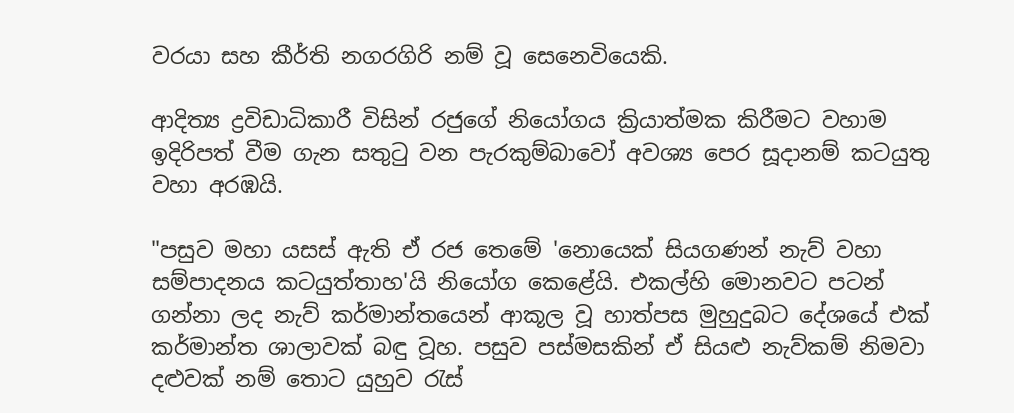වරයා සහ කීර්ති නගරගිරි නම් වූ සෙනෙවියෙකි.

ආදිත්‍ය ද්‍රවිඩාධිකාරී විසින් රජුගේ නියෝගය ක්‍රියාත්මක කිරීමට වහාම ඉදිරිපත් වීම ගැන සතුටු වන පැරකුම්බාවෝ අවශ්‍ය පෙර සූදානම් කටයුතු වහා අරඹයි.

"පසුව මහා යසස් ඇති ඒ රජ තෙමේ 'නොයෙක් සියගණන් නැව් වහා සම්පාදනය කටයුත්තාහ'යි නියෝග කෙළේයි. එකල්හි මොනවට පටන් ගන්නා ලද නැව් කර්මාන්තයෙන් ආකූල වූ හාත්පස මුහුදුබට දේශයේ එක් කර්මාන්ත ශාලාවක් බඳු වූහ. පසුව පස්මසකින් ඒ සියළු නැව්කම් නිමවා දළුවක් නම් තොට යුහුව රැස්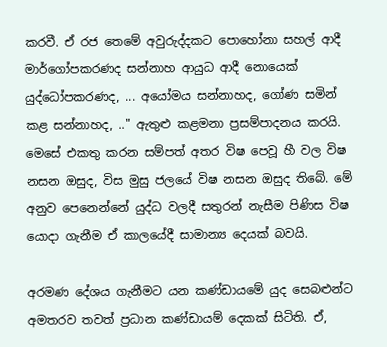කරවී. ඒ රජ තෙමේ අවුරුද්දකට පොහෝනා සහල් ආදී මාර්ගෝපකරණද සන්නාහ ආයුධ ආදී නොයෙක් යුද්ධෝපකරණද, ... අයෝමය සන්නාහද, ගෝණ සමින් කළ සන්නාහද, .." ඇතුළු කළමනා ප්‍රසම්පාදනය කරයි. මෙසේ එකතු කරන සම්පත් අතර විෂ පෙවූ හී වල විෂ නසන ඔසුද, විස මුසු ජලයේ විෂ නසන ඔසුද තිබේ. මේ අනුව පෙනෙන්නේ යුද්ධ වලදී සතුරන් නැසීම පිණිස විෂ යොදා ගැනීම ඒ කාලයේදී සාමාන්‍ය දෙයක් බවයි.

අරමණ දේශය ගැනීමට යන කණ්ඩායමේ යුද සෙබළුන්ට අමතරව තවත් ප්‍රධාන කණ්ඩායම් දෙකක් සිටිති. ඒ,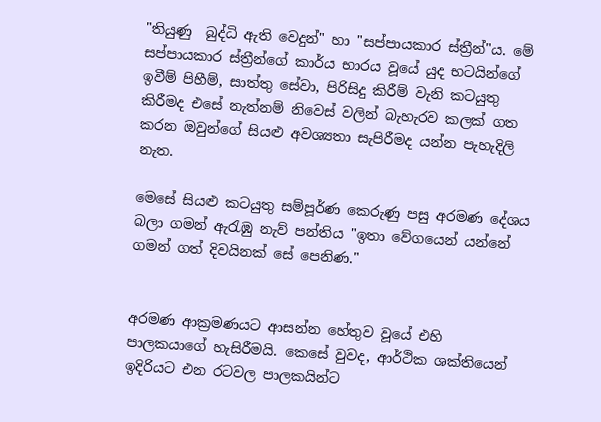"තියුණු  බුද්ධි ඇති වෙදුන්" හා "සප්පායකාර ස්ත්‍රීන්"ය. මේ සප්පායකාර ස්ත්‍රීන්ගේ කාර්ය භාරය වූයේ යුද භටයින්ගේ ඉවීම් පිහීම්, සාත්තු සේවා, පිරිසිදු කිරීම් වැනි කටයුතු කිරීමද එසේ නැත්නම් නිවෙස් වලින් බැහැරව කලක් ගත කරන ඔවුන්ගේ සියළු අවශ්‍යතා සැපිරීමද යන්න පැහැදිලි නැත.

මෙසේ සියළු කටයුතු සම්පූර්ණ කෙරුණු පසු අරමණ දේශය බලා ගමන් ඇරැඹු නැව් පන්තිය "ඉතා වේගයෙන් යන්නේ ගමන් ගත් දිවයිනක් සේ පෙනිණ."


අරමණ ආක්‍රමණයට ආසන්න හේතුව වූයේ එහි පාලකයාගේ හැසිරීමයි. කෙසේ වුවද, ආර්ථික ශක්තියෙන් ඉදිරියට එන රටවල පාලකයින්ට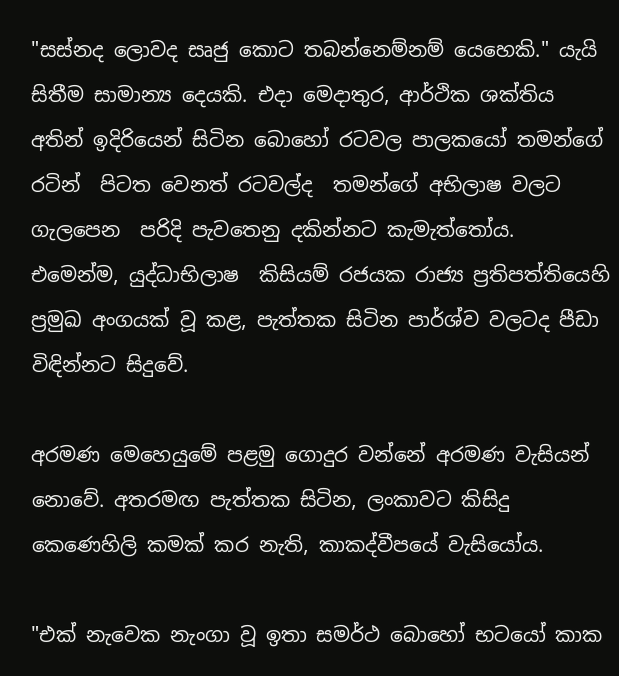"සස්නද ලොවද සෘජු කොට තබන්නෙම්නම් යෙහෙකි." යැයි සිතීම සාමාන්‍ය දෙයකි. එදා මෙදාතුර, ආර්ථික ශක්තිය අතින් ඉදිරියෙන් සිටින බොහෝ රටවල පාලකයෝ තමන්ගේ රටින්  පිටත වෙනත් රටවල්ද  තමන්ගේ අභිලාෂ වලට ගැලපෙන  පරිදි පැවතෙනු දකින්නට කැමැත්තෝය. එමෙන්ම, යුද්ධාභිලාෂ  කිසියම් රජයක රාජ්‍ය ප්‍රතිපත්තියෙහි ප්‍රමුඛ අංගයක් වූ කළ, පැත්තක සිටින පාර්ශ්ව වලටද පීඩා විඳින්නට සිදුවේ.

අරමණ මෙහෙයුමේ පළමු ගොදුර වන්නේ අරමණ වැසියන් නොවේ. අතරමඟ පැත්තක සිටින, ලංකාවට කිසිදු කෙණෙහිලි කමක් කර නැති, කාකද්වීපයේ වැසියෝය.

"එක් නැවෙක නැංගා වූ ඉතා සමර්ථ බොහෝ භටයෝ කාක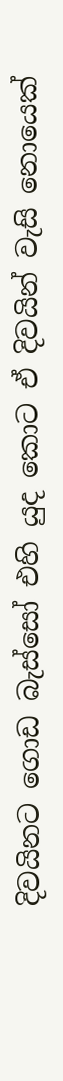දිවයිනට ගොඩ බැස්සෝ එහි යුද කොට ඒ දිවයින් වැසි නොයෙක්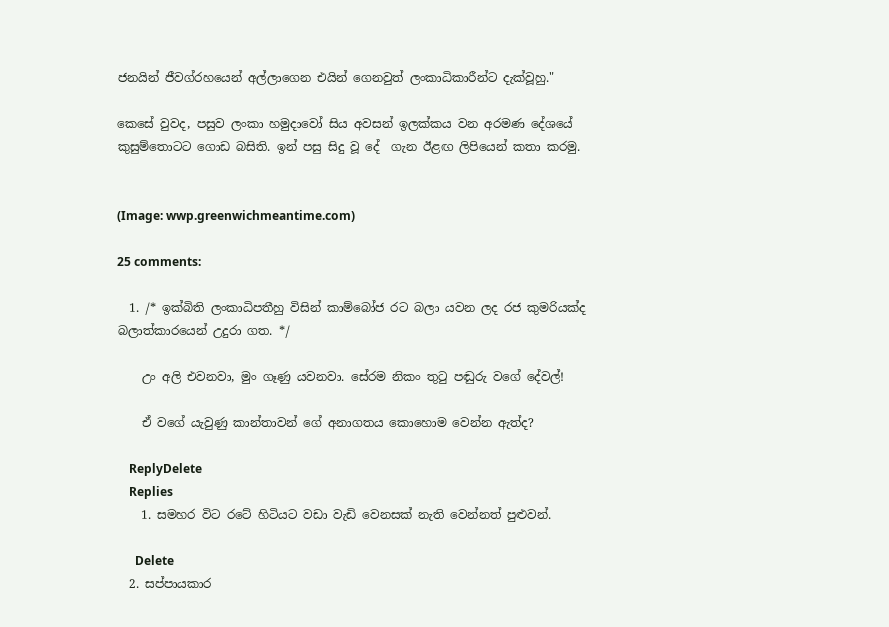ජනයින් ජීවග්රහයෙන් අල්ලාගෙන එයින් ගෙනවුත් ලංකාධිකාරීන්ට දැක්වූහු."

කෙසේ වුවද, පසුව ලංකා හමුදාවෝ සිය අවසන් ඉලක්කය වන අරමණ දේශයේ කුසුම්තොටට ගොඩ බසිති. ඉන් පසු සිදු වූ දේ  ගැන ඊළඟ ලිපියෙන් කතා කරමු.


(Image: wwp.greenwichmeantime.com)

25 comments:

  1. /* ඉක්බිති ලංකාධිපතීහු විසින් කාම්බෝජ රට බලා යවන ලද රජ කුමරියක්ද බලාත්කාරයෙන් උදුරා ගත. */

    උං අලි එවනවා, මුං ගෑණු යවනවා. සේරම නිකං තුටු පඬුරු වගේ දේවල්!

    ඒ වගේ යැවුණු කාන්තාවන් ගේ අනාගතය කොහොම වෙන්න ඇත්ද?

    ReplyDelete
    Replies
    1. සමහර විට රටේ හිටියට වඩා වැඩි වෙනසක් නැති වෙන්නත් පුළුවන්.

      Delete
  2. සප්පායකාර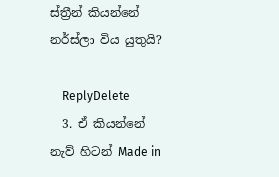ස්ත්‍රීන් කියන්නේ නර්ස්ලා විය යුතුයි?

    ReplyDelete
  3. ඒ කියන්නේ නැව් හිටන් Made in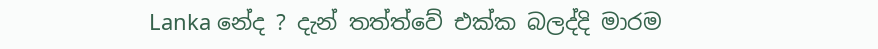Lanka නේද ? දැන් තත්ත්වේ එක්ක බලද්දි මාරම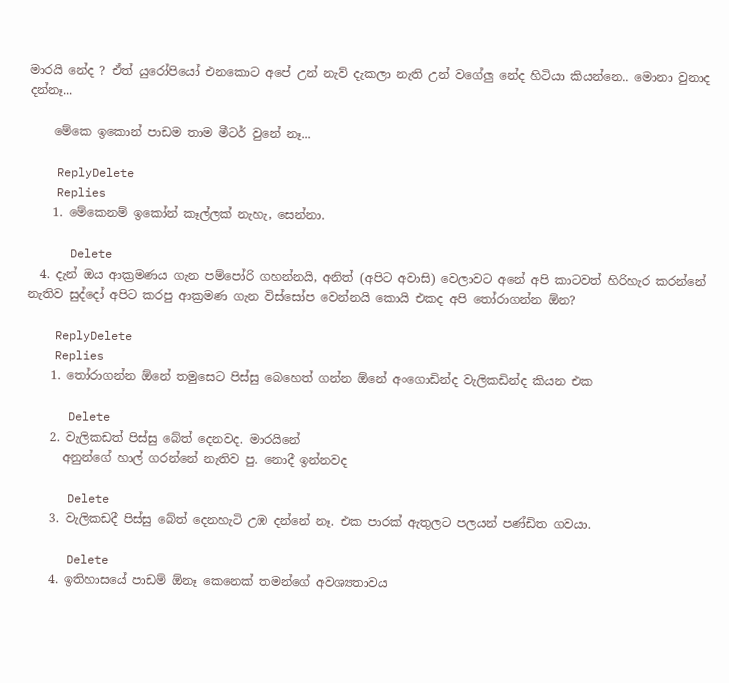මාරයි නේද ? ඒත් යුරෝපියෝ එනකොට අපේ උන් නැව් දැකලා නැති උන් වගේලු නේද හිටියා කියන්නෙ.. මොනා වුනාද දන්නෑ...

    මේකෙ ඉකොන් පාඩම තාම මීටර් වුනේ නෑ...

    ReplyDelete
    Replies
    1. මේකෙනම් ඉකෝන් කෑල්ලක් නැහැ, සෙන්නා.

      Delete
  4. දැන් ඔය ආක්‍රමණය ගැන පම්පෝරි ගහන්නයි, අනිත් (අපිට අවාසි) වෙලාවට අනේ අපි කාටවත් හිරිහැර කරන්නේ නැතිව සුද්දෝ අපිට කරපු ආක්‍රමණ ගැන විස්සෝප වෙන්නයි කොයි එකද අපි තෝරාගන්න ඕන?

    ReplyDelete
    Replies
    1. තෝරාගන්න ඕනේ තමුසෙට පිස්සු බෙහෙත් ගන්න ඕනේ අංගොඩින්ද වැලිකඩින්ද කියන එක

      Delete
    2. වැලිකඩත් පිස්සු බේත් දෙනවද. මාරයිනේ
      අනුන්ගේ හාල් ගරන්නේ නැතිව පු. නොදී ඉන්නවද

      Delete
    3. වැලිකඩදී පිස්සු බේත් දෙනහැටි උඹ දන්නේ නෑ. එක පාරක් ඇතුලට පලයන් පණ්ඩිත ගවයා.

      Delete
    4. ඉතිහාසයේ පාඩම් ඕනෑ කෙනෙක් තමන්ගේ අවශ්‍යතාවය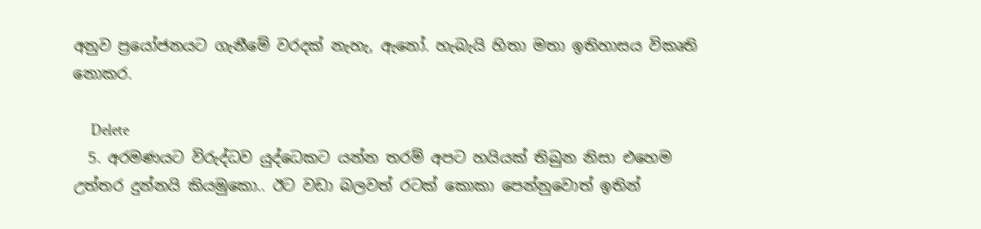අනුව ප්‍රයෝජනයට ගැනීමේ වරදක් නැහැ, ඇනෝ. හැබැයි හිතා මතා ඉතිහාසය විකෘති නොකර.

      Delete
  5. අරමණයට විරුද්ධව යුද්ධෙකට යන්න තරම් අපට හයියක් තිබුන නිසා එහෙම උත්තර දුන්නයි කියමුකො.. ඊට වඩා බලවත් රටක් කොකා පෙන්නුවොත් ඉතින්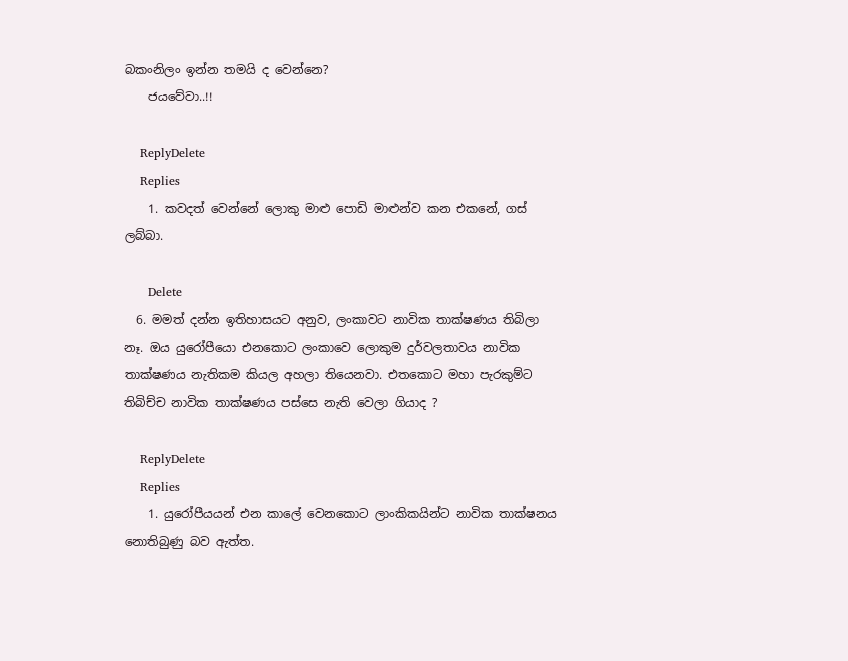බකංනිලං ඉන්න තමයි ද වෙන්නෙ?
    ජයවේවා..!!

    ReplyDelete
    Replies
    1. කවදත් වෙන්නේ ලොකු මාළු පොඩි මාළුන්ව කන එකනේ, ගස් ලබ්බා.

      Delete
  6. මමත් දන්න ඉතිහාසයට අනුව, ලංකාවට නාවික තාක්ෂණය තිබිලා නෑ. ඔය යුරෝපීයො එනකොට ලංකාවෙ ලොකුම දුර්වලතාවය නාවික තාක්ෂණය නැතිකම කියල අහලා තියෙනවා. එතකොට මහා පැරකුම්ට තිබිච්ච නාවික තාක්ෂණය පස්සෙ නැති වෙලා ගියාද ?

    ReplyDelete
    Replies
    1. යුරෝපීයයන් එන කාලේ වෙනකොට ලාංකිකයින්ට නාවික තාක්ෂනය නොතිබුණු බව ඇත්ත.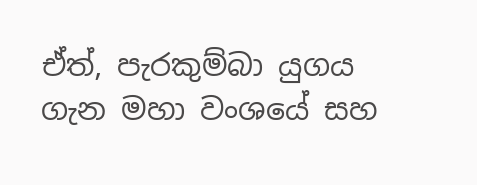ඒත්, පැරකුම්බා යුගය ගැන මහා වංශයේ සහ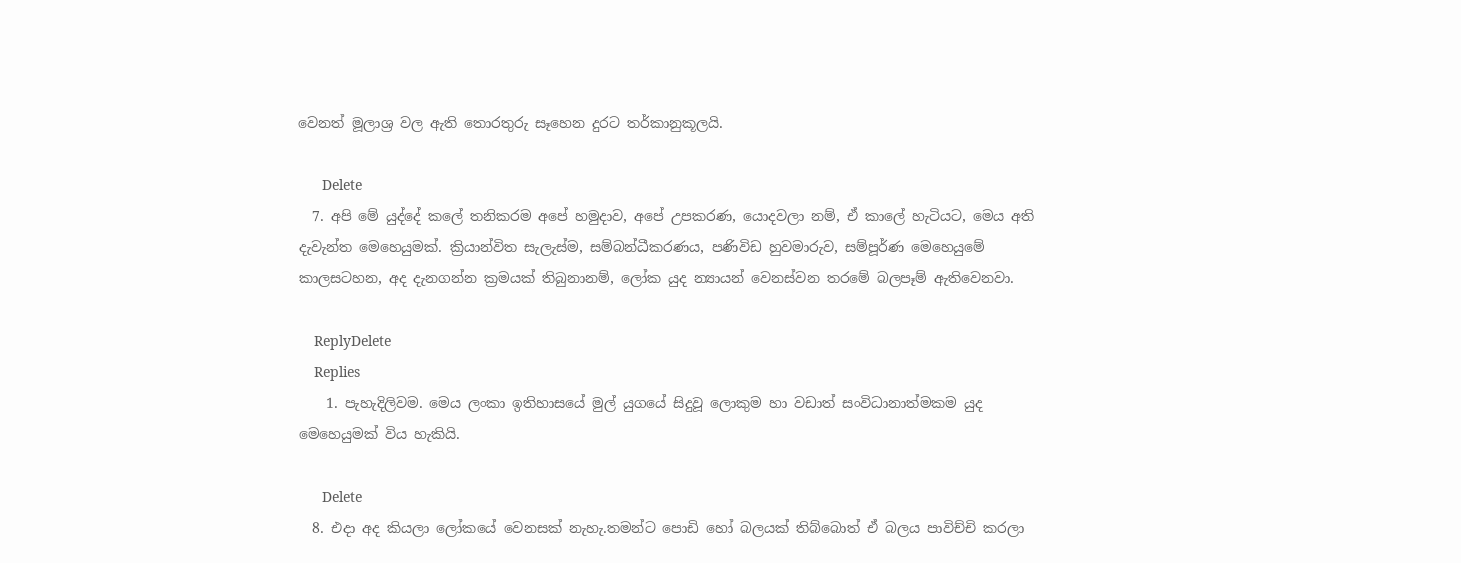වෙනත් මූලාශ්‍ර වල ඇති තොරතුරු සෑහෙන දුරට තර්කානුකූලයි.

      Delete
  7. අපි මේ යුද්දේ කලේ තනිකරම අපේ හමුදාව, අපේ උපකරණ, යොදවලා නම්, ඒ කාලේ හැටියට, මෙය අති දැවැන්ත මෙහෙයුමක්. ක්‍රියාන්විත සැලැස්ම, සම්බන්ධීකරණය, පණිවිඩ හුවමාරුව, සම්පූර්ණ මෙහෙයුමේ කාලසටහන, අද දැනගන්න ක්‍රමයක් තිබුනානම්, ලෝක යුද න්‍යායන් වෙනස්වන තරමේ බලපෑම් ඇතිවෙනවා.

    ReplyDelete
    Replies
    1. පැහැදිලිවම. මෙය ලංකා ඉතිහාසයේ මුල් යුගයේ සිදුවූ ලොකුම හා වඩාත් සංවිධානාත්මකම යුද මෙහෙයුමක් විය හැකියි.

      Delete
  8. එදා අද කියලා ලෝකයේ වෙනසක් නැහැ.තමන්ට පොඩි හෝ බලයක් තිබ්බොත් ඒ බලය පාවිච්චි කරලා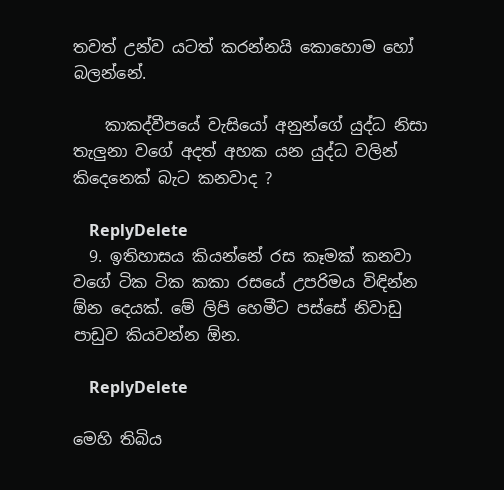තවත් උන්ව යටත් කරන්නයි කොහොම හෝ බලන්නේ.

    කාකද්වීපයේ වැසියෝ අනුන්ගේ යුද්ධ නිසා තැලුනා වගේ අදත් අහක යන යුද්ධ වලින් කිදෙනෙක් බැට කනවාද ?

    ReplyDelete
  9. ඉතිහාසය කියන්නේ රස කෑමක් කනවා වගේ ටික ටික කකා රසයේ උපරිමය විඳින්න ඕන දෙයක්. මේ ලිපි හෙමීට පස්සේ නිවාඩු පාඩුව කියවන්න ඕන.

    ReplyDelete

මෙහි තිබිය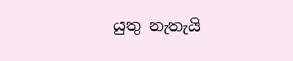යුතු නැතැයි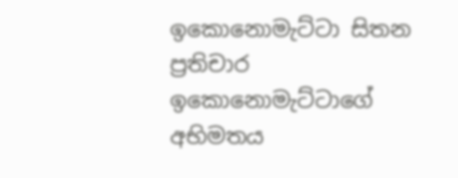ඉකොනොමැට්ටා සිතන ප්‍රතිචාර ඉකොනොමැට්ටාගේ අභිමතය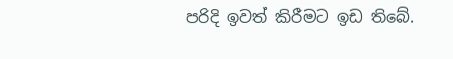පරිදි ඉවත් කිරීමට ඉඩ තිබේ.